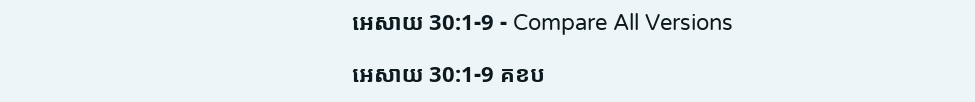អេសាយ 30:1-9 - Compare All Versions

អេសាយ 30:1-9 គខប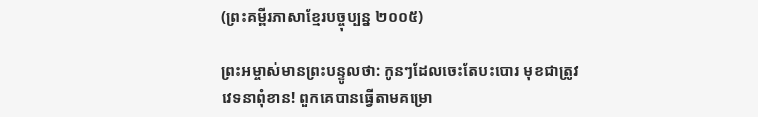(ព្រះគម្ពីរភាសាខ្មែរបច្ចុប្បន្ន ២០០៥)

ព្រះ‌អម្ចាស់មានព្រះ‌បន្ទូលថា: កូនៗដែលចេះតែបះ‌បោរ មុខជាត្រូវវេទនាពុំ‌ខាន! ពួកគេបានធ្វើតាមគម្រោ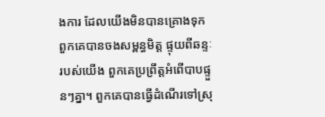ង‌ការ ដែលយើងមិនបានគ្រោងទុក ពួកគេបានចងសម្ពន្ធ‌មិត្ត ផ្ទុយពីឆន្ទៈរបស់យើង ពួកគេប្រព្រឹត្តអំពើបាបផ្ទួនៗគ្នា។ ពួកគេបានធ្វើដំណើរទៅស្រុ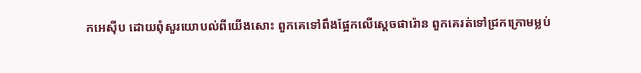កអេស៊ីប ដោយពុំសួរយោបល់ពីយើងសោះ ពួកគេទៅពឹងផ្អែកលើស្ដេចផារ៉ោន ពួកគេរត់ទៅជ្រកក្រោមម្លប់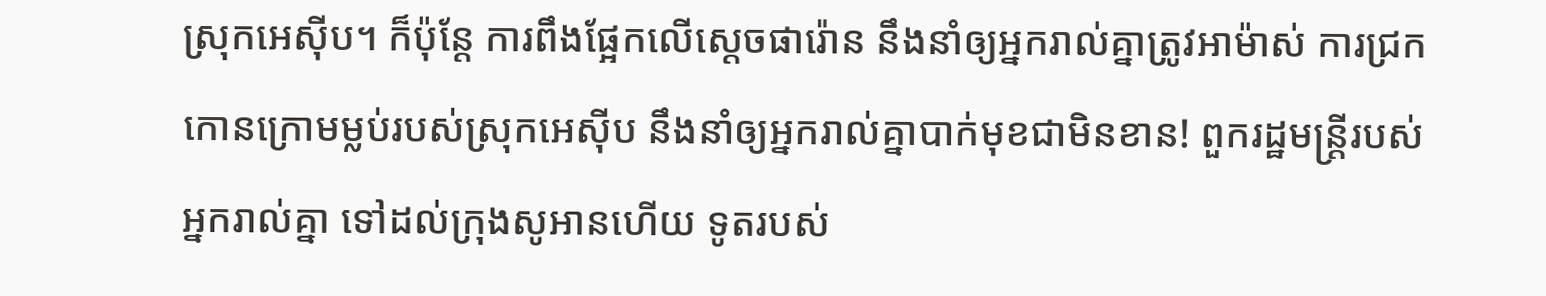ស្រុកអេស៊ីប។ ក៏ប៉ុន្តែ ការពឹងផ្អែកលើស្ដេចផារ៉ោន នឹងនាំឲ្យអ្នករាល់គ្នាត្រូវអាម៉ាស់ ការជ្រកកោនក្រោមម្លប់របស់ស្រុកអេស៊ីប នឹងនាំឲ្យអ្នករាល់គ្នាបាក់មុខជាមិនខាន! ពួករដ្ឋមន្ត្រីរបស់អ្នករាល់គ្នា ទៅដល់ក្រុងសូអានហើយ ទូតរបស់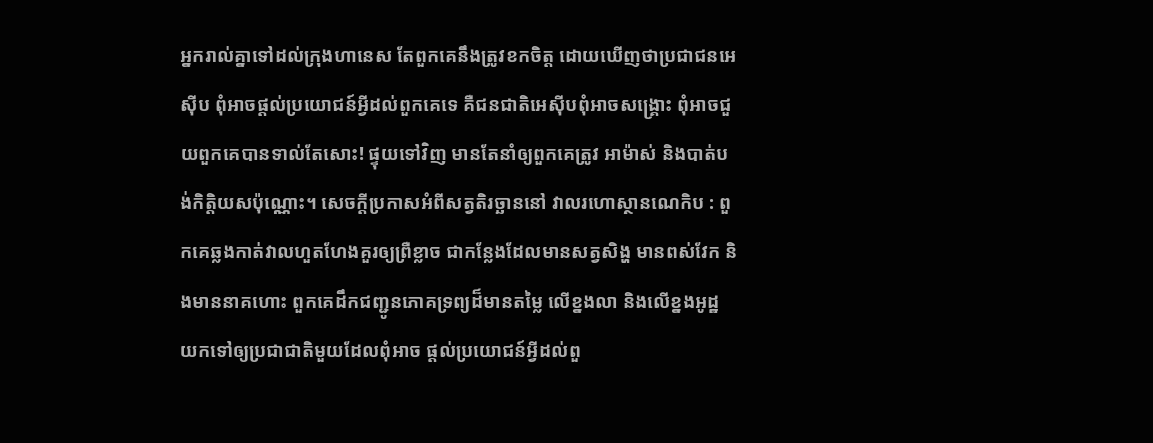អ្នករាល់គ្នាទៅដល់ក្រុងហានេស តែពួកគេនឹងត្រូវខកចិត្ត ដោយឃើញថាប្រជា‌ជនអេស៊ីប ពុំអាចផ្ដល់ប្រយោជន៍អ្វីដល់ពួកគេទេ គឺជន‌ជាតិអេស៊ីបពុំអាចសង្គ្រោះ ពុំអាចជួយពួកគេបានទាល់តែសោះ! ផ្ទុយទៅវិញ មានតែនាំឲ្យពួកគេត្រូវ អាម៉ាស់ និងបាត់បង់កិត្តិយសប៉ុណ្ណោះ។ សេចក្ដីប្រកាសអំពីសត្វតិរច្ឆាននៅ វាលរហោ‌ស្ថានណេកិប : ពួកគេឆ្លងកាត់វាលហួត‌ហែងគួរឲ្យព្រឺខ្លាច ជាកន្លែងដែលមានសត្វសិង្ហ មានពស់វែក និងមាននាគហោះ ពួកគេដឹកជញ្ជូនភោគទ្រព្យដ៏មានតម្លៃ លើខ្នងលា និងលើខ្នងអូដ្ឋ យកទៅឲ្យប្រជា‌ជាតិមួយដែលពុំអាច ផ្ដល់ប្រយោជន៍អ្វីដល់ពួ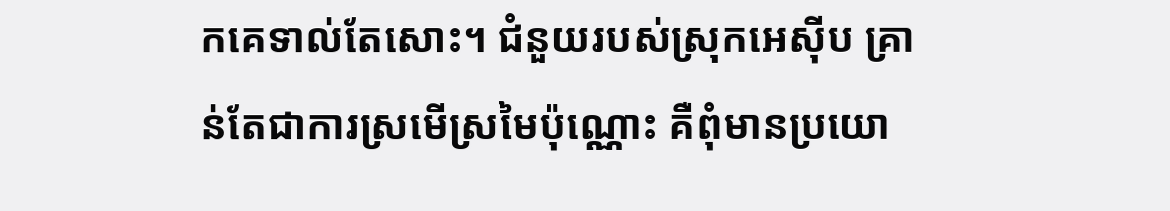កគេទាល់តែសោះ។ ជំនួយរបស់ស្រុកអេស៊ីប គ្រាន់តែជាការស្រមើ‌ស្រមៃប៉ុណ្ណោះ គឺពុំមានប្រយោ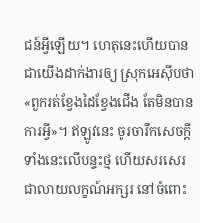ជន៍អ្វីឡើយ។ ហេតុនេះហើយបានជាយើងដាក់ងារឲ្យ ស្រុកអេស៊ីបថា «ពួករត់ខ្វែងដៃខ្វែងជើង តែមិនបានការអ្វី»។ ឥឡូវនេះ ចូរចារឹកសេចក្ដីទាំងនេះលើបន្ទះថ្ម ហើយសរសេរជាលាយ‌លក្ខណ៍អក្សរ នៅចំពោះ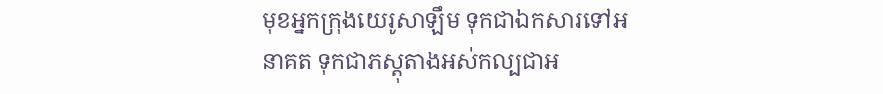មុខអ្នកក្រុងយេរូ‌សាឡឹម ទុកជាឯក‌សារទៅអនាគត ទុកជាភស្ដុតាងអស់‌កល្បជាអ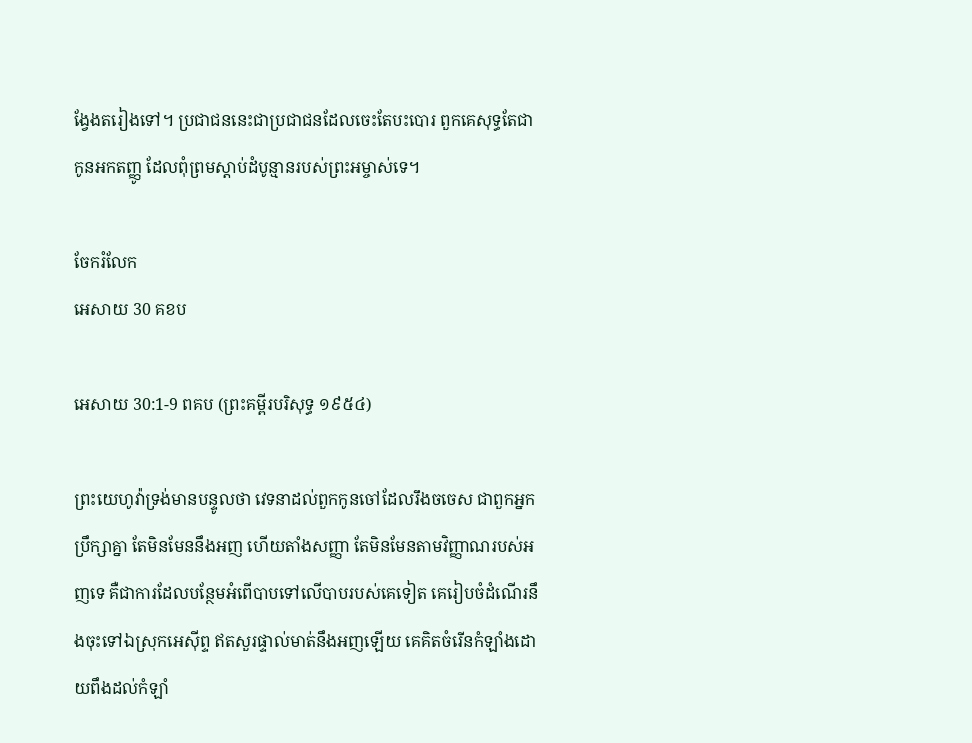ង្វែងតរៀងទៅ។ ប្រជា‌ជននេះជាប្រជា‌ជនដែលចេះតែបះ‌បោរ ពួកគេសុទ្ធតែជាកូនអកតញ្ញូ ដែលពុំព្រមស្ដាប់ដំបូន្មានរបស់ព្រះ‌អម្ចាស់ទេ។

ចែករំលែក
អេសាយ 30 គខប

អេសាយ 30:1-9 ពគប (ព្រះគម្ពីរបរិសុទ្ធ ១៩៥៤)

ព្រះ‌យេហូវ៉ាទ្រង់មានបន្ទូលថា វេទនាដល់ពួកកូនចៅដែលរឹង‌ចចេស ជាពួកអ្នកប្រឹក្សាគ្នា តែមិនមែននឹងអញ ហើយតាំងសញ្ញា តែមិនមែនតាមវិញ្ញាណរបស់អញទេ គឺជាការដែលបន្ថែមអំពើបាបទៅលើបាបរបស់គេទៀត គេរៀបចំដំណើរនឹងចុះទៅឯស្រុកអេស៊ីព្ទ ឥតសួរផ្ទាល់មាត់នឹងអញឡើយ គេគិតចំរើនកំឡាំងដោយពឹងដល់កំឡាំ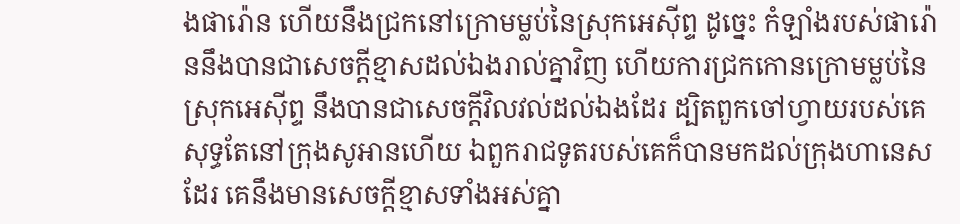ងផារ៉ោន ហើយនឹងជ្រកនៅក្រោមម្លប់នៃស្រុកអេស៊ីព្ទ ដូច្នេះ កំឡាំងរបស់ផារ៉ោននឹងបានជាសេចក្ដីខ្មាសដល់ឯងរាល់គ្នាវិញ ហើយការជ្រកកោនក្រោមម្លប់នៃស្រុកអេស៊ីព្ទ នឹងបានជាសេចក្ដីវិល‌វល់ដល់ឯងដែរ ដ្បិតពួកចៅហ្វាយរបស់គេសុទ្ធតែនៅក្រុងសូអានហើយ ឯពួករាជ‌ទូតរបស់គេក៏បានមកដល់ក្រុងហានេសដែរ គេនឹងមានសេចក្ដីខ្មាសទាំងអស់គ្នា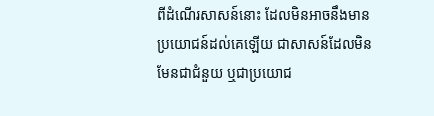ពីដំណើរសាសន៍នោះ ដែលមិនអាចនឹងមានប្រយោជន៍ដល់គេឡើយ ជាសាសន៍ដែលមិនមែនជាជំនួយ ឬជាប្រយោជ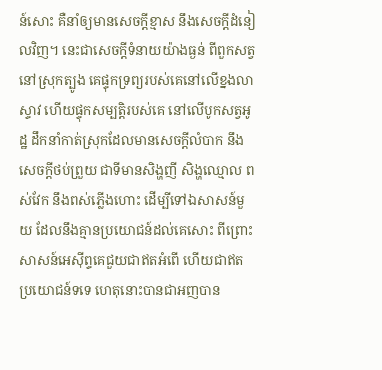ន៍សោះ គឺនាំឲ្យមានសេចក្ដីខ្មាស នឹងសេចក្ដីដំនៀលវិញ។ នេះជាសេចក្ដីទំនាយយ៉ាងធ្ងន់ ពីពួកសត្វនៅស្រុកត្បូង គេផ្ទុកទ្រព្យរបស់គេនៅលើខ្នងលាស្ទាវ ហើយផ្ទុកសម្បត្តិរបស់គេ នៅលើបូកសត្វអូដ្ឋ ដឹក‌នាំកាត់ស្រុកដែលមានសេចក្ដីលំបាក នឹងសេចក្ដីថប់ព្រួយ ជាទីមានសិង្ហញី សិង្ហឈ្មោល ពស់‌វែក នឹងពស់ភ្លើងហោះ ដើម្បីទៅឯសាសន៍មួយ ដែលនឹងគ្មានប្រយោជន៍ដល់គេសោះ ពីព្រោះសាសន៍អេស៊ីព្ទគេជួយជាឥតអំពើ ហើយជាឥតប្រយោជន៍ទទេ ហេតុនោះបានជាអញបាន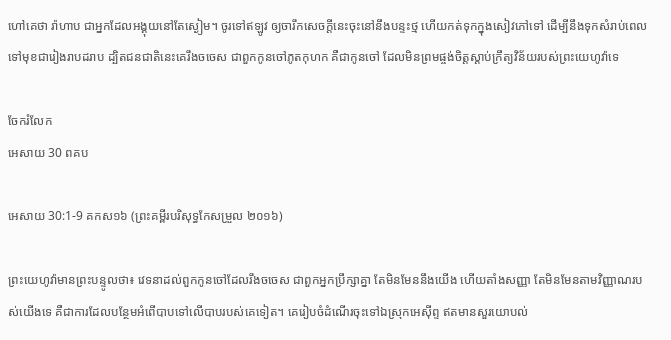ហៅគេថា រ៉ាហាប ជាអ្នកដែលអង្គុយនៅតែស្ងៀម។ ចូរទៅឥឡូវ ឲ្យចារឹកសេចក្ដីនេះចុះនៅនឹងបន្ទះថ្ម ហើយកត់ទុកក្នុងសៀវភៅទៅ ដើម្បីនឹងទុកសំរាប់ពេលទៅមុខជារៀង‌រាបដរាប ដ្បិតជន‌ជាតិនេះគេរឹង‌ចចេស ជាពួកកូនចៅភូត‌កុហក គឺជាកូនចៅ ដែលមិនព្រមផ្ចង់ចិត្តស្តាប់ក្រឹត្យ‌វិន័យរបស់ព្រះ‌យេហូវ៉ាទេ

ចែករំលែក
អេសាយ 30 ពគប

អេសាយ 30:1-9 គកស១៦ (ព្រះគម្ពីរបរិសុទ្ធកែសម្រួល ២០១៦)

ព្រះ‌យេហូវ៉ាមានព្រះ‌បន្ទូលថា៖ វេទនាដល់ពួកកូនចៅដែលរឹងចចេស ជាពួកអ្នកប្រឹក្សាគ្នា តែមិនមែននឹងយើង ហើយតាំងសញ្ញា តែមិនមែនតាមវិញ្ញាណរបស់យើងទេ គឺជាការដែលបន្ថែមអំពើបាបទៅលើបាបរបស់គេទៀត។ គេរៀបចំដំណើរចុះទៅឯស្រុកអេស៊ីព្ទ ឥតមានសួរយោបល់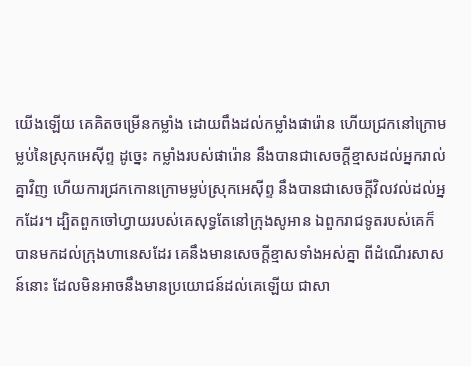យើងឡើយ គេគិតចម្រើនកម្លាំង ដោយពឹងដល់កម្លាំងផារ៉ោន ហើយជ្រកនៅក្រោមម្លប់នៃស្រុកអេស៊ីព្ទ ដូច្នេះ កម្លាំងរបស់ផារ៉ោន នឹងបានជាសេចក្ដីខ្មាសដល់អ្នករាល់គ្នាវិញ ហើយការជ្រកកោនក្រោមម្លប់ស្រុកអេស៊ីព្ទ នឹងបានជាសេចក្ដីវិល‌វល់ដល់អ្នកដែរ។ ដ្បិតពួកចៅ‌ហ្វាយរបស់គេសុទ្ធតែនៅក្រុងសូអាន ឯពួករាជ‌ទូតរបស់គេក៏បានមកដល់ក្រុងហានេសដែរ គេនឹងមានសេចក្ដីខ្មាសទាំងអស់គ្នា ពីដំណើរសាសន៍នោះ ដែលមិនអាចនឹងមានប្រយោជន៍ដល់គេឡើយ ជាសា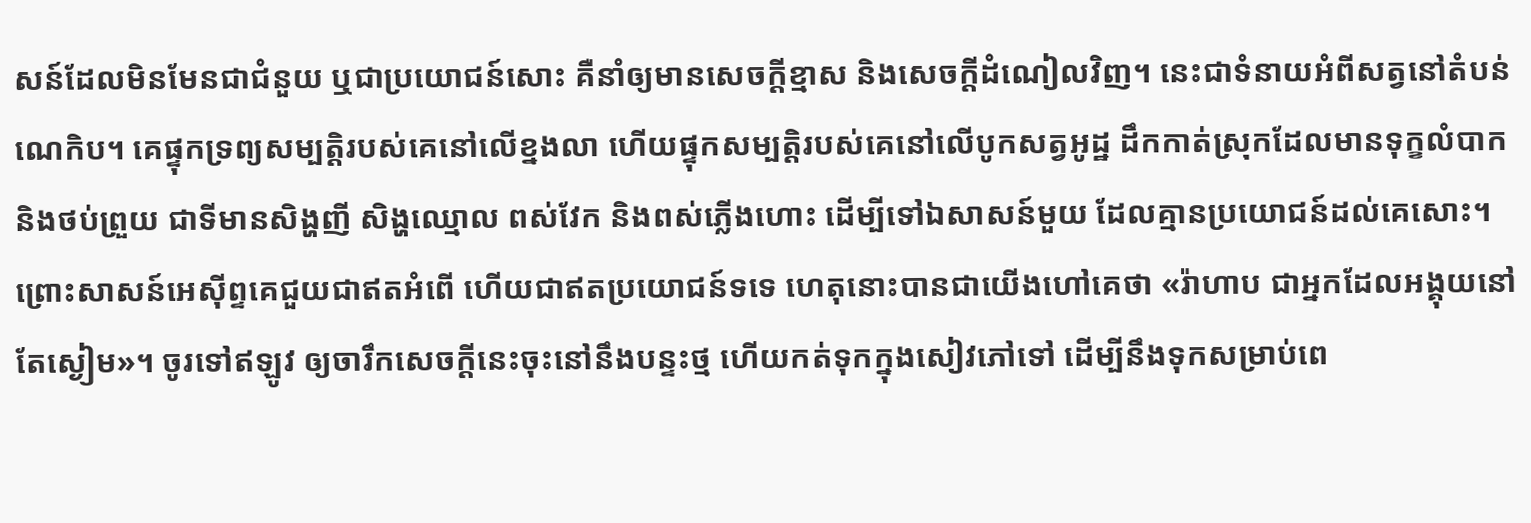សន៍ដែលមិនមែនជាជំនួយ ឬជាប្រយោជន៍សោះ គឺនាំឲ្យមានសេចក្ដីខ្មាស និងសេចក្ដីដំណៀលវិញ។ នេះជាទំនាយអំពីសត្វនៅតំបន់ណេកិប។ គេផ្ទុកទ្រព្យសម្បត្តិរបស់គេនៅលើខ្នងលា ហើយផ្ទុកសម្បត្តិរបស់គេនៅលើបូកសត្វអូដ្ឋ ដឹក‌កាត់ស្រុកដែលមានទុក្ខលំបាក និងថប់ព្រួយ ជាទីមានសិង្ហញី សិង្ហឈ្មោល ពស់វែក និងពស់ភ្លើងហោះ ដើម្បីទៅឯសាសន៍មួយ ដែលគ្មានប្រយោជន៍ដល់គេសោះ។ ព្រោះសាសន៍អេស៊ីព្ទគេជួយជាឥតអំពើ ហើយជាឥតប្រយោជន៍ទទេ ហេតុនោះបានជាយើងហៅគេថា «រ៉ាហាប ជាអ្នកដែលអង្គុយនៅតែស្ងៀម»។ ចូរទៅឥឡូវ ឲ្យចារឹកសេចក្ដីនេះចុះនៅនឹងបន្ទះថ្ម ហើយកត់ទុកក្នុងសៀវភៅទៅ ដើម្បីនឹងទុកសម្រាប់ពេ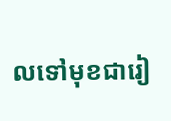លទៅមុខជារៀ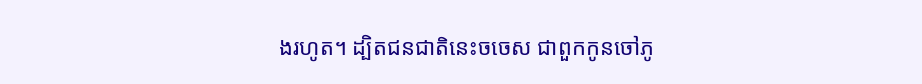ង‌រហូត។ ដ្បិតជនជាតិនេះចចេស ជាពួកកូនចៅភូ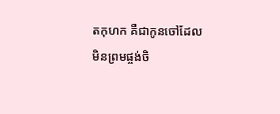តកុហក គឺជាកូនចៅដែលមិនព្រមផ្ចង់ចិ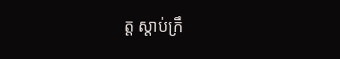ត្ត ស្តាប់ក្រឹ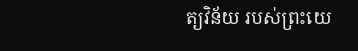ត្យ‌វិន័យ របស់ព្រះ‌យេ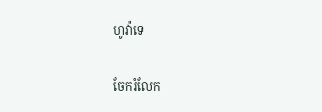ហូវ៉ាទេ

ចែករំលែក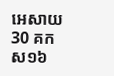អេសាយ 30 គកស១៦